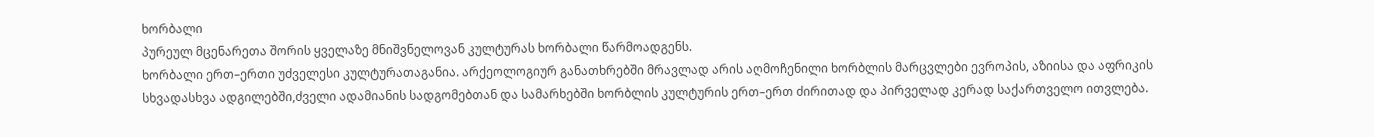ხორბალი
პურეულ მცენარეთა შორის ყველაზე მნიშვნელოვან კულტურას ხორბალი წარმოადგენს.
ხორბალი ერთ–ერთი უძველესი კულტურათაგანია. არქეოლოგიურ განათხრებში მრავლად არის აღმოჩენილი ხორბლის მარცვლები ევროპის, აზიისა და აფრიკის სხვადასხვა ადგილებში,ძველი ადამიანის სადგომებთან და სამარხებში ხორბლის კულტურის ერთ–ერთ ძირითად და პირველად კერად საქართველო ითვლება.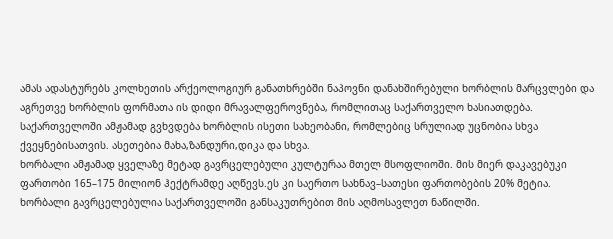ამას ადასტურებს კოლხეთის არქეოლოგიურ განათხრებში ნაპოვნი დანახშირებული ხორბლის მარცვლები და აგრეთვე ხორბლის ფორმათა ის დიდი მრავალფეროვნება, რომლითაც საქართველო ხასიათდება. საქართველოში ამჟამად გვხვდება ხორბლის ისეთი სახეობანი, რომლებიც სრულიად უცნობია სხვა ქვეყნებისათვის. ასეთებია მახა,ზანდური,დიკა და სხვა.
ხორბალი ამჟამად ყველაზე მეტად გავრცელებული კულტურაა მთელ მსოფლიოში. მის მიერ დაკავებუკი ფართობი 165–175 მილიონ ჰექტრამდე აღწევს.ეს კი საერთო სახნავ–სათესი ფართობების 20% მეტია.
ხორბალი გავრცელებულია საქართველოში განსაკუთრებით მის აღმოსავლეთ ნაწილში.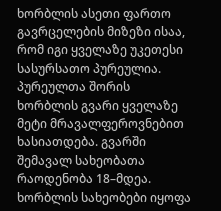ხორბლის ასეთი ფართო გავრცელების მიზეზი ისაა, რომ იგი ყველაზე უკეთესი სასურსათო პურეულია.
პურეულთა შორის ხორბლის გვარი ყველაზე მეტი მრავალფეროვნებით ხასიათდება. გვარში შემავალ სახეობათა რაოდენობა 18–მდეა. ხორბლის სახეობები იყოფა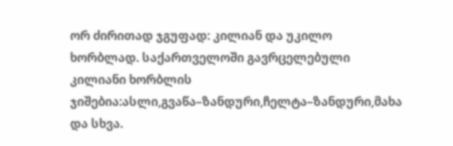ორ ძირითად ჯგუფად: კილიან და უკილო ხორბლად. საქართველოში გავრცელებული კილიანი ხორბლის ჯიშებია:ასლი,გვაწა–ზანდური,ჩელტა–ზანდური,მახა და სხვა.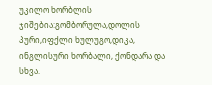უკილო ხორბლის ჯიშებია:გომბორულა,დოლის პური,იფქლი ხულუგო,დიკა, ინგლისური ხორბალი, ქონდარა და სხვა.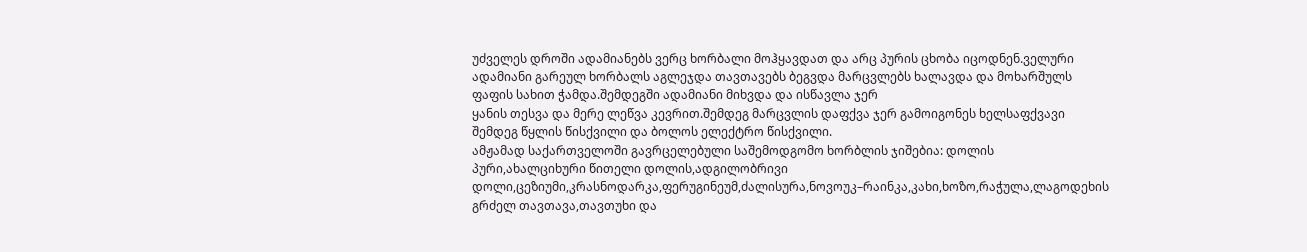უძველეს დროში ადამიანებს ვერც ხორბალი მოჰყავდათ და არც პურის ცხობა იცოდნენ.ველური ადამიანი გარეულ ხორბალს აგლეჯდა თავთავებს ბეგვდა მარცვლებს ხალავდა და მოხარშულს ფაფის სახით ჭამდა.შემდეგში ადამიანი მიხვდა და ისწავლა ჯერ
ყანის თესვა და მერე ლეწვა კევრით.შემდეგ მარცვლის დაფქვა ჯერ გამოიგონეს ხელსაფქვავი შემდეგ წყლის წისქვილი და ბოლოს ელექტრო წისქვილი.
ამჟამად საქართველოში გავრცელებული საშემოდგომო ხორბლის ჯიშებია: დოლის პური,ახალციხური წითელი დოლის,ადგილობრივი დოლი,ცეზიუმი,კრასნოდარკა,ფერუგინეუმ,ძალისურა,ნოვოუკ–რაინკა,კახი,ხოზო,რაჭულა,ლაგოდეხის გრძელ თავთავა,თავთუხი და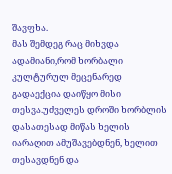შავფხა.
მას შემდეგ რაც მიხვდა ადამიანი,რომ ხორბალი კულტურულ მეცენარედ გადაექცია დაიწყო მისი თესვა.უძველეს დროში ხორბლის დასათესად მიწას ხელის იარაღით ამუშავებდნენ, ხელით თესავდნენ და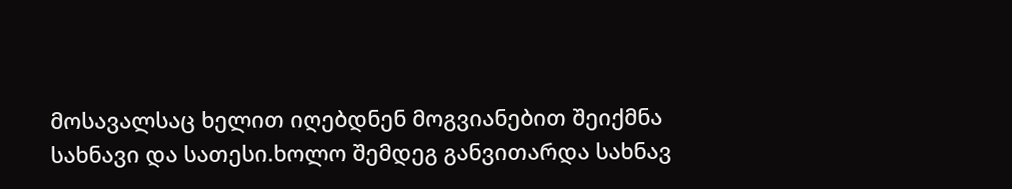მოსავალსაც ხელით იღებდნენ მოგვიანებით შეიქმნა სახნავი და სათესი.ხოლო შემდეგ განვითარდა სახნავ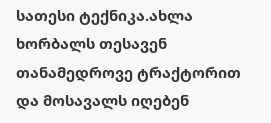სათესი ტექნიკა.ახლა ხორბალს თესავენ თანამედროვე ტრაქტორით და მოსავალს იღებენ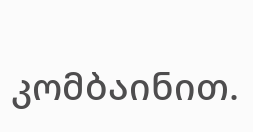კომბაინით.